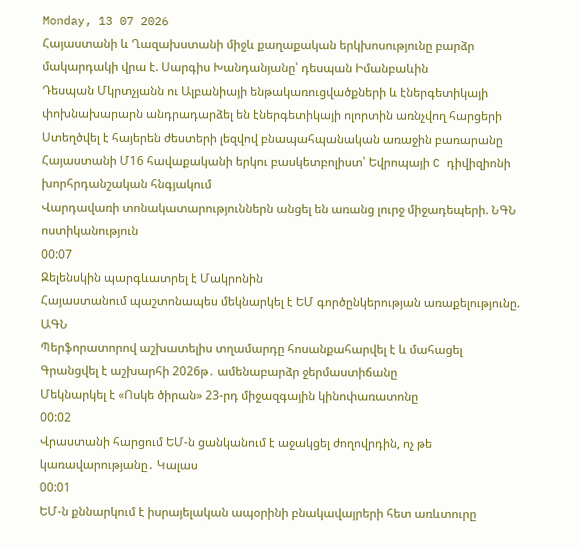Monday, 13 07 2026
Հայաստանի և Ղազախստանի միջև քաղաքական երկխոսությունը բարձր մակարդակի վրա է. Սարգիս Խանդանյանը՝ դեսպան Իմանբաևին
Դեսպան Մկրտչյանն ու Ալբանիայի ենթակառուցվածքների և էներգետիկայի փոխնախարարն անդրադարձել են էներգետիկայի ոլորտին առնչվող հարցերի
Ստեղծվել է հայերեն ժեստերի լեզվով բնապահպանական առաջին բառարանը
Հայաստանի Մ16 հավաքականի երկու բասկետբոլիստ՝ Եվրոպայի C դիվիզիոնի խորհրդանշական հնգյակում
Վարդավառի տոնակատարություններն անցել են առանց լուրջ միջադեպերի. ՆԳՆ ոստիկանություն
00:07
Զելենսկին պարգևատրել է Մակրոնին
Հայաստանում պաշտոնապես մեկնարկել է ԵՄ գործընկերության առաքելությունը. ԱԳՆ
Պերֆորատորով աշխատելիս տղամարդը հոսանքահարվել է և մահացել
Գրանցվել է աշխարհի 2026թ․ ամենաբարձր ջերմաստիճանը
Մեկնարկել է «Ոսկե ծիրան» 23-րդ միջազգային կինոփառատոնը
00:02
Վրաստանի հարցում ԵՄ-ն ցանկանում է աջակցել ժողովրդին, ոչ թե կառավարությանը․ Կալաս
00:01
ԵՄ-ն քննարկում է իսրայելական ապօրինի բնակավայրերի հետ առևտուրը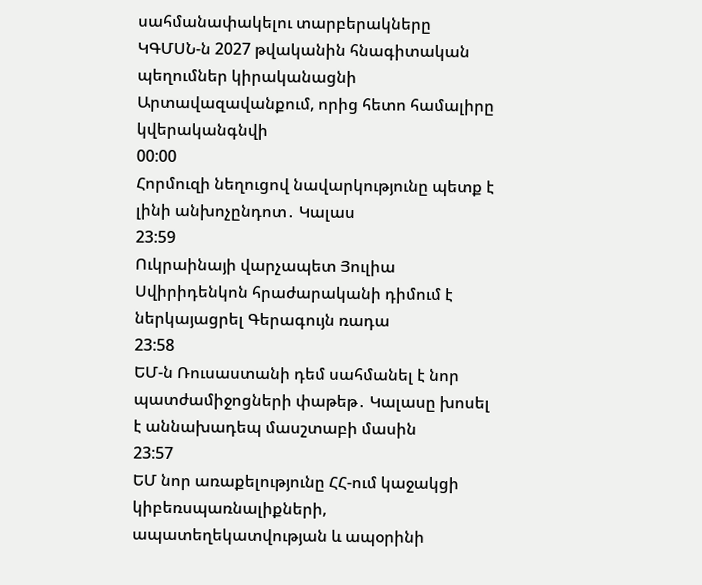սահմանափակելու տարբերակները
ԿԳՄՍՆ-ն 2027 թվականին հնագիտական պեղումներ կիրականացնի Արտավազավանքում, որից հետո համալիրը կվերականգնվի
00:00
Հորմուզի նեղուցով նավարկությունը պետք է լինի անխոչընդոտ․ Կալաս
23:59
Ուկրաինայի վարչապետ Յուլիա Սվիրիդենկոն հրաժարականի դիմում է ներկայացրել Գերագույն ռադա
23:58
ԵՄ-ն Ռուսաստանի դեմ սահմանել է նոր պատժամիջոցների փաթեթ․ Կալասը խոսել է աննախադեպ մասշտաբի մասին
23:57
ԵՄ նոր առաքելությունը ՀՀ-ում կաջակցի կիբեռսպառնալիքների, ապատեղեկատվության և ապօրինի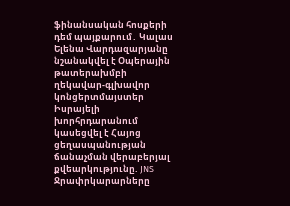ֆինանսական հոսքերի դեմ պայքարում․ Կալաս
Ելենա Վարդազարյանը նշանակվել է Օպերային թատերախմբի ղեկավար-գլխավոր կոնցերտմայստեր
Իսրայելի խորհրդարանում կասեցվել է Հայոց ցեղասպանության ճանաչման վերաբերյալ քվեարկությունը. JNS
Ջրափրկարարները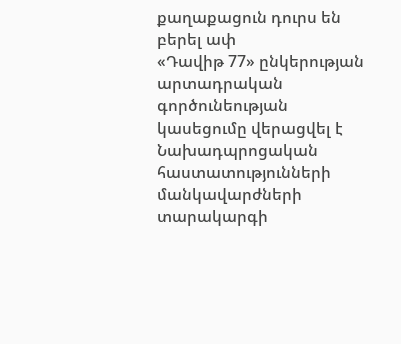քաղաքացուն դուրս են բերել ափ
«Դավիթ 77» ընկերության արտադրական գործունեության կասեցումը վերացվել է
Նախադպրոցական հաստատությունների մանկավարժների տարակարգի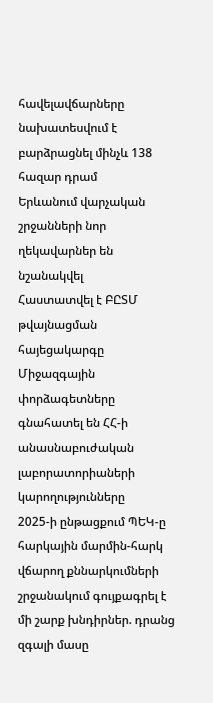հավելավճարները նախատեսվում է բարձրացնել մինչև 138 հազար դրամ
Երևանում վարչական շրջանների նոր ղեկավարներ են նշանակվել
Հաստատվել է ԲԸՏՄ թվայնացման հայեցակարգը
Միջազգային փորձագետները գնահատել են ՀՀ-ի անասնաբուժական լաբորատորիաների կարողությունները
2025-ի ընթացքում ՊԵԿ-ը հարկային մարմին-հարկ վճարող քննարկումների շրջանակում գույքագրել է մի շարք խնդիրներ. դրանց զգալի մասը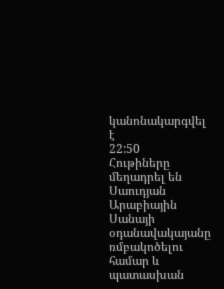կանոնակարգվել է
22:50
Հութիները մեղադրել են Սաուդյան Արաբիային Սանայի օդանավակայանը ռմբակոծելու համար և պատասխան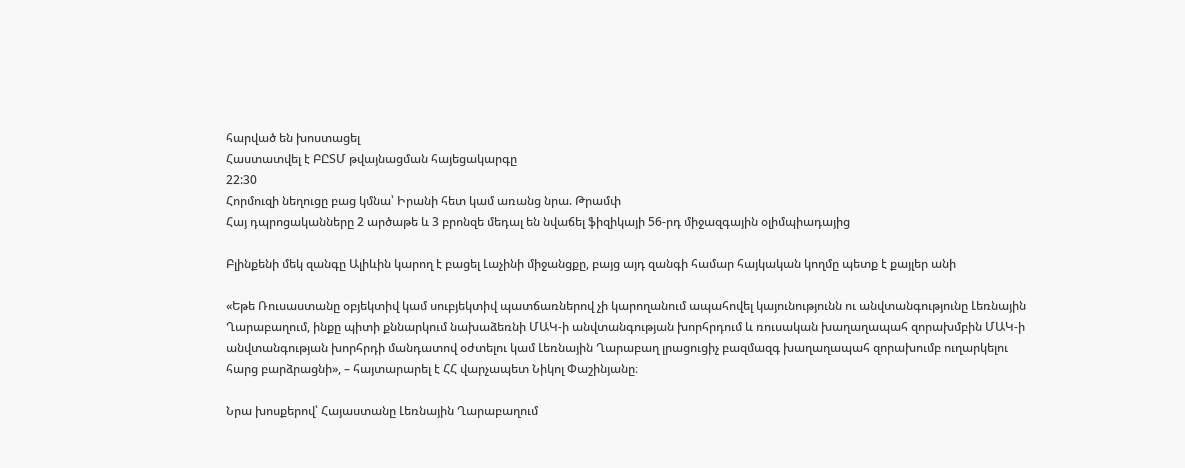հարված են խոստացել
Հաստատվել է ԲԸՏՄ թվայնացման հայեցակարգը
22:30
Հորմուզի նեղուցը բաց կմնա՝ Իրանի հետ կամ առանց նրա. Թրամփ
Հայ դպրոցականները 2 արծաթե և 3 բրոնզե մեդալ են նվաճել ֆիզիկայի 56-րդ միջազգային օլիմպիադայից

Բլինքենի մեկ զանգը Ալիևին կարող է բացել Լաչինի միջանցքը, բայց այդ զանգի համար հայկական կողմը պետք է քայլեր անի

«Եթե Ռուսաստանը օբյեկտիվ կամ սուբյեկտիվ պատճառներով չի կարողանում ապահովել կայունությունն ու անվտանգությունը Լեռնային Ղարաբաղում, ինքը պիտի քննարկում նախաձեռնի ՄԱԿ-ի անվտանգության խորհրդում և ռուսական խաղաղապահ զորախմբին ՄԱԿ-ի անվտանգության խորհրդի մանդատով օժտելու կամ Լեռնային Ղարաբաղ լրացուցիչ բազմազգ խաղաղապահ զորախումբ ուղարկելու հարց բարձրացնի», – հայտարարել է ՀՀ վարչապետ Նիկոլ Փաշինյանը։

Նրա խոսքերով՝ Հայաստանը Լեռնային Ղարաբաղում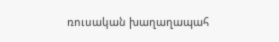ռուսական խաղաղապահ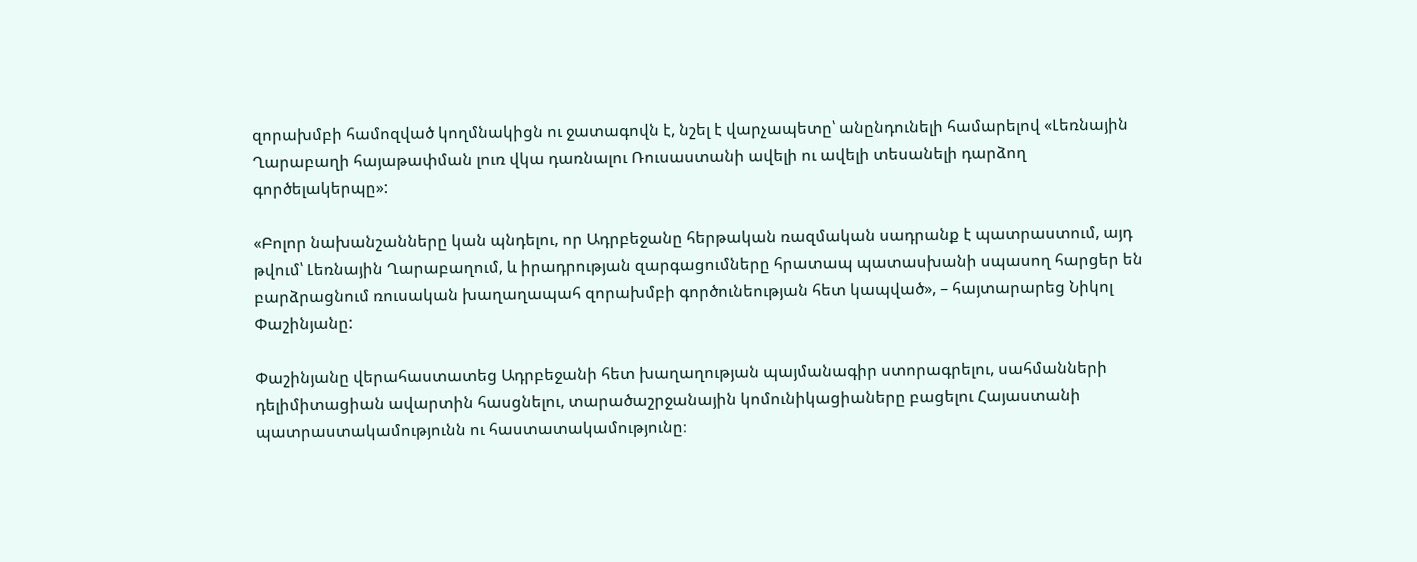զորախմբի համոզված կողմնակիցն ու ջատագովն է, նշել է վարչապետը՝ անընդունելի համարելով «Լեռնային Ղարաբաղի հայաթափման լուռ վկա դառնալու Ռուսաստանի ավելի ու ավելի տեսանելի դարձող գործելակերպը»:

«Բոլոր նախանշանները կան պնդելու, որ Ադրբեջանը հերթական ռազմական սադրանք է պատրաստում, այդ թվում՝ Լեռնային Ղարաբաղում, և իրադրության զարգացումները հրատապ պատասխանի սպասող հարցեր են բարձրացնում ռուսական խաղաղապահ զորախմբի գործունեության հետ կապված», – հայտարարեց Նիկոլ Փաշինյանը:

Փաշինյանը վերահաստատեց Ադրբեջանի հետ խաղաղության պայմանագիր ստորագրելու, սահմանների դելիմիտացիան ավարտին հասցնելու, տարածաշրջանային կոմունիկացիաները բացելու Հայաստանի պատրաստակամությունն ու հաստատակամությունը։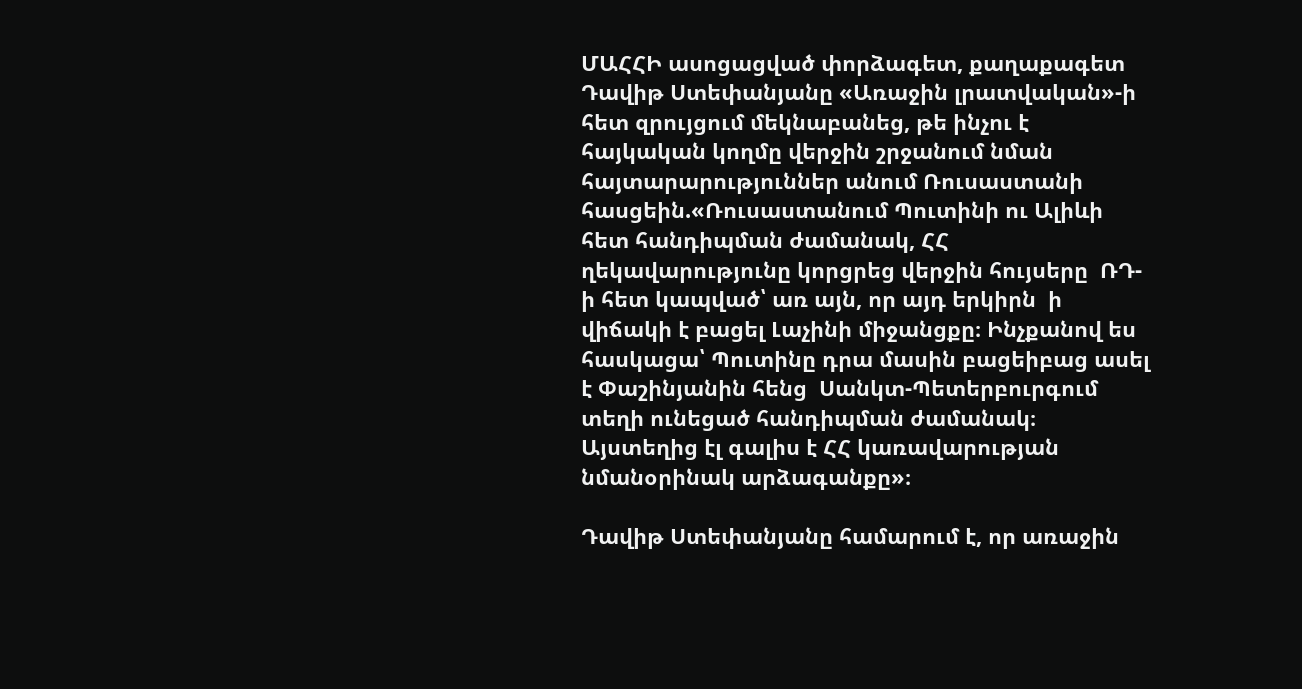ՄԱՀՀԻ ասոցացված փորձագետ, քաղաքագետ Դավիթ Ստեփանյանը «Առաջին լրատվական»-ի հետ զրույցում մեկնաբանեց, թե ինչու է հայկական կողմը վերջին շրջանում նման հայտարարություններ անում Ռուսաստանի  հասցեին.«Ռուսաստանում Պուտինի ու Ալիևի հետ հանդիպման ժամանակ, ՀՀ ղեկավարությունը կորցրեց վերջին հույսերը  ՌԴ-ի հետ կապված՝ առ այն, որ այդ երկիրն  ի վիճակի է բացել Լաչինի միջանցքը։ Ինչքանով ես հասկացա՝ Պուտինը դրա մասին բացեիբաց ասել է Փաշինյանին հենց  Սանկտ-Պետերբուրգում տեղի ունեցած հանդիպման ժամանակ։ Այստեղից էլ գալիս է ՀՀ կառավարության նմանօրինակ արձագանքը»։

Դավիթ Ստեփանյանը համարում է, որ առաջին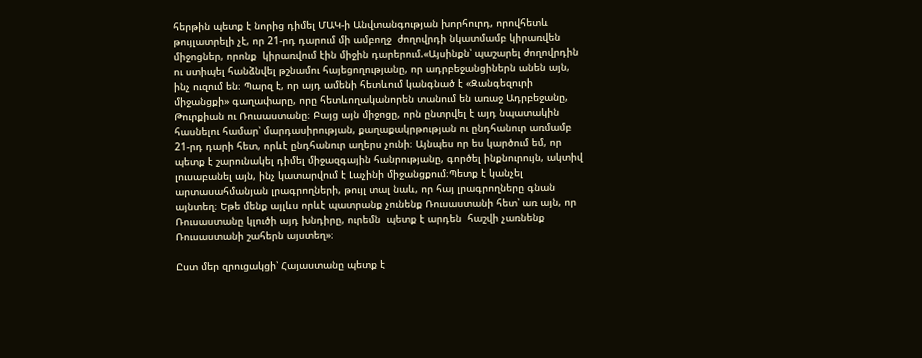հերթին պետք է նորից դիմել ՄԱԿ-ի Անվտանգության խորհուրդ, որովհետև թույլատրելի չէ, որ 21-րդ դարում մի ամբողջ  ժողովրդի նկատմամբ կիրառվեն միջոցներ, որոնք  կիրառվում էին միջին դարերում.«Այսինքն՝ պաշարել ժողովրդին ու ստիպել հանձնվել թշնամու հայեցողությանը, որ ադրբեջանցիներն անեն այն, ինչ ուզում են։ Պարզ է, որ այդ ամենի հետևում կանգնած է «Զանգեզուրի միջանցքի» գաղափարը, որը հետևողականորեն տանում են առաջ Ադրբեջանը, Թուրքիան ու Ռուսաստանը։ Բայց այն միջոցը, որն ընտրվել է այդ նպատակին հասնելու համար՝ մարդասիրության, քաղաքակրթության ու ընդհանուր առմամբ 21-րդ դարի հետ, որևէ ընդհանուր աղերս չունի։ Այնպես որ ես կարծում եմ, որ պետք է շարունակել դիմել միջազգային հանրությանը, գործել ինքնուրույն, ակտիվ լուսաբանել այն, ինչ կատարվում է Լաչինի միջանցքում։Պետք է կանչել արտասահմանյան լրագրողների, թույլ տալ նաև, որ հայ լրագրողները գնան այնտեղ։ Եթե մենք այլևս որևէ պատրանք չունենք Ռուսաստանի հետ՝ առ այն, որ Ռուսաստանը կլուծի այդ խնդիրը, ուրեմն  պետք է արդեն  հաշվի չառնենք Ռուսաստանի շահերն այստեղ»։

Ըստ մեր զրուցակցի՝ Հայաստանը պետք է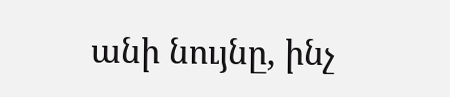անի նույնը, ինչ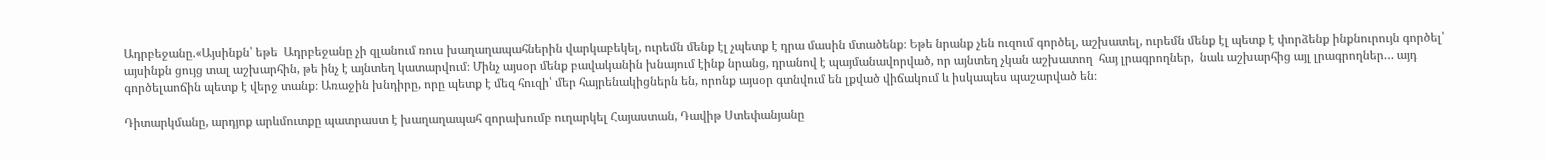Ադրբեջանը.«Այսինքն՝ եթե  Ադրբեջանը չի զլանում ռուս խաղաղապահներին վարկաբեկել, ուրեմն մենք էլ չպետք է դրա մասին մտածենք։ Եթե նրանք չեն ուզում գործել, աշխատել, ուրեմն մենք էլ պետք է փորձենք ինքնուրույն գործել՝ այսինքն ցույց տալ աշխարհին, թե ինչ է այնտեղ կատարվում։ Մինչ այսօր մենք բավականին խնայում էինք նրանց, դրանով է պայմանավորված, որ այնտեղ չկան աշխատող  հայ լրագրողներ,  նաև աշխարհից այլ լրագրողներ… այդ գործելաոճին պետք է վերջ տանք։ Առաջին խնդիրը, որը պետք է մեզ հուզի՝ մեր հայրենակիցներն են, որոնք այսօր գտնվում են լքված վիճակում և իսկապես պաշարված են։

Դիտարկմանը, արդյոք արևմուտքը պատրաստ է խաղաղապահ զորախումբ ուղարկել Հայաստան, Դավիթ Ստեփանյանը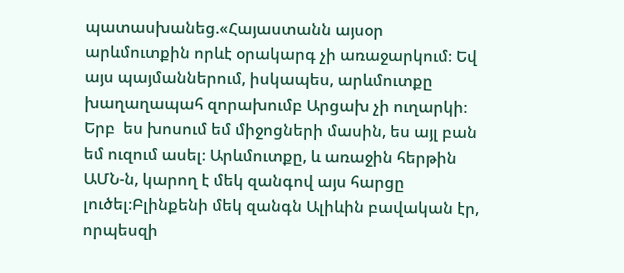պատասխանեց.«Հայաստանն այսօր արևմուտքին որևէ օրակարգ չի առաջարկում։ Եվ այս պայմաններում, իսկապես, արևմուտքը խաղաղապահ զորախումբ Արցախ չի ուղարկի։ Երբ  ես խոսում եմ միջոցների մասին, ես այլ բան եմ ուզում ասել։ Արևմուտքը, և առաջին հերթին ԱՄՆ-ն, կարող է մեկ զանգով այս հարցը լուծել։Բլինքենի մեկ զանգն Ալիևին բավական էր, որպեսզի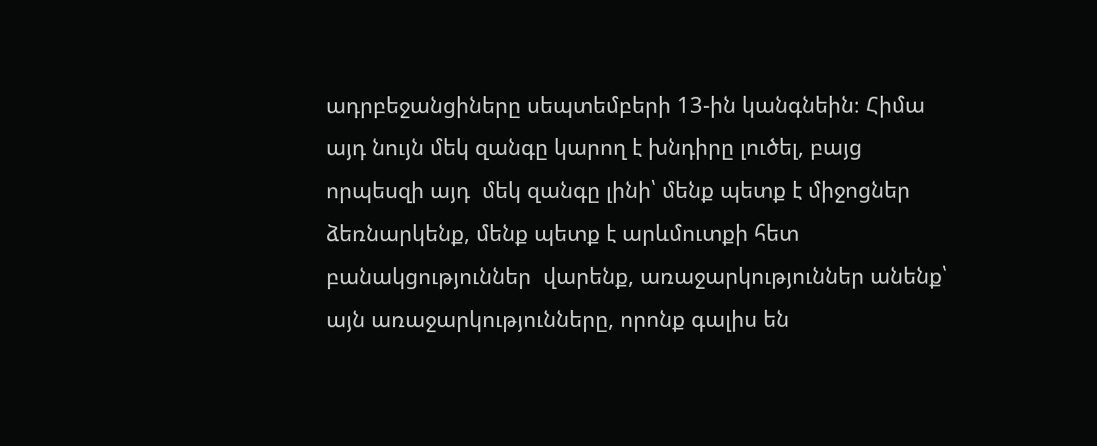ադրբեջանցիները սեպտեմբերի 13-ին կանգնեին։ Հիմա այդ նույն մեկ զանգը կարող է խնդիրը լուծել, բայց որպեսզի այդ  մեկ զանգը լինի՝ մենք պետք է միջոցներ ձեռնարկենք, մենք պետք է արևմուտքի հետ բանակցություններ  վարենք, առաջարկություններ անենք՝ այն առաջարկությունները, որոնք գալիս են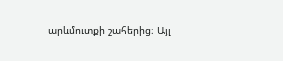արևմուտքի շահերից։ Այլ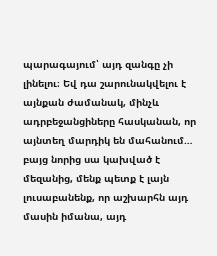պարագայում՝ այդ զանգը չի լինելու։ Եվ դա շարունակվելու է այնքան ժամանակ, մինչև ադրբեջանցիները հասկանան, որ այնտեղ մարդիկ են մահանում… բայց նորից սա կախված է մեզանից, մենք պետք է լայն լուսաբանենք, որ աշխարհն այդ մասին իմանա, այդ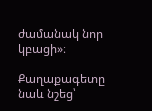ժամանակ նոր կբացի»։

Քաղաքագետը նաև նշեց՝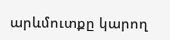արևմուտքը կարող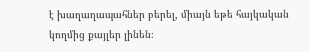է խաղաղապահներ բերել, միայն եթե հայկական կողմից քայլեր լինեն։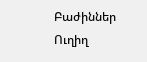Բաժիններ
Ուղիղ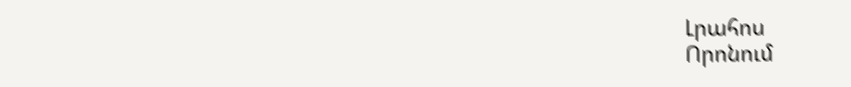Լրահոս
Որոնում